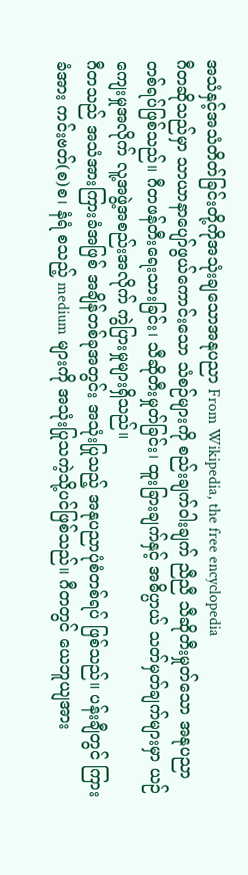အသံနှင့်အသံတိတ်ခြင်းတို့ကိုအသုံးချသောအနုပညာ From Wikipedia, the free encyclopedia
ဂီတဆိုသည်မှာ သာယာနာပျော်ဖွယ်ကောင်းသော သံစဉ်များကို စည်းချက်ဝါးချက် ညီညီ သီဆိုတီးမှုတ်သော အနုပညာတစ်ရပ်ဖြစ်သည်။ ဂီတဖန်တီးရေးသားခြင်း၊ သီဆိုတီးမှုတ်ခြင်း၊ ထူးခြားချက်နှင့် အဓိပ္ပာယ် သတ်မှတ်ချက်များမှာ ယဉ်ကျေးမှုအလိုက် လူ့အဖွဲ့အစည်းအလိုက် ကွဲပြားမှုများရှိသည်။
ဂီတသည် အသံအားကြားခံအဖြစ် အချိန်တစ်ခုအတွင်း အသုံးပြုသည့် အနုပညာပုံစံတစ်ရပ် ဖြစ်သည်။ ပန်းချီတွင် ကြားခံအား ကင်းဗတ်(စ)စ၊ နံရံ စသည့် medium များကို အသုံးပြုသကဲ့သို့ပင်ဖြစ်သည်။ ဂီတတွင် ယေဘူယျအား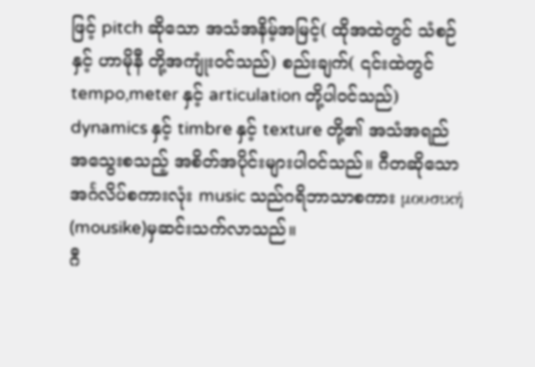ဖြင့် pitch ဆိုသော အသံအနိမ့်အမြင့်( ထိုအထဲတွင် သံစဉ်နှင့် ဟာမိုနီ တို့အကျုံးဝင်သည်) စည်းချက်( ၎င်းထဲတွင် tempo,meter နှင့် articulation တို့ပါဝင်သည်) dynamics နှင့် timbre နှင့် texture တို့၏ အသံအရည်အသွေးစသည့် အစိတ်အပိုင်းများပါဝင်သည်။ ဂီတဆိုသော အင်္ဂလိပ်စကားလုံး music သည်ဂရိဘာသာစကား μουσική (mousike)မှဆင်းသက်လာသည်။
ဂီ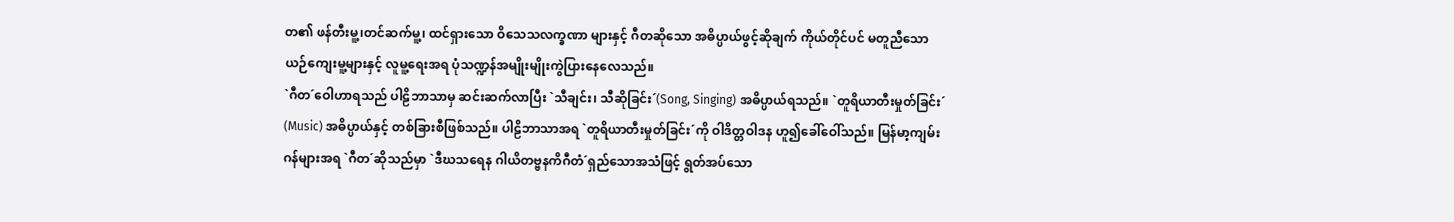တ၏ ဖန်တီးမူ့၊တင်ဆက်မူ့၊ ထင်ရှားသော ဝိသေသလက္ခဏာ များနှင့် ဂီတဆိုသော အဓိပ္ပာယ်ဖွင့်ဆိုချက် ကိုယ်တိုင်ပင် မတူညီသော ယဉ်ကျေးမူ့များနှင့် လူမူ့ရေးအရ ပုံသဏ္ဍန်အမျိုးမျိုးကွဲပြားနေလေသည်။
`ဂီတ´ဝေါဟာရသည် ပါဠိဘာသာမှ ဆင်းဆက်လာပြီး `သီချင်း၊ သီဆိုခြင်း´(Song, Singing) အဓိပ္ပာယ်ရသည်။ `တူရိယာတီးမှုတ်ခြင်း´ (Music) အဓိပ္ပာယ်နှင့် တစ်ခြားစီဖြစ်သည်။ ပါဠိဘာသာအရ `တူရိယာတီးမှုတ်ခြင်း´ကို ဝါဒိတ္တဝါဒန ဟူ၍ခေါ်ဝေါ်သည်။ မြန်မာ့ကျမ်းဂန်များအရ `ဂီတ´ဆိုသည်မှာ `ဒီဃသရေန ဂါယိတဗ္ဗနကိဂီတံ´ရှည်သောအသံဖြင့် ရွတ်အပ်သော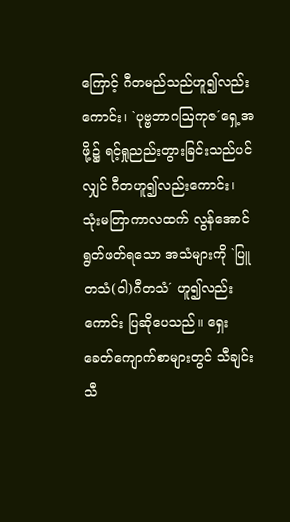ကြောင့် ဂီတမည်သည်ဟူ၍လည်းကောင်း၊ `ပုဗ္ဗဘာဂဩကုဇ´ရှေ့အဖို့၌ ရင့်ရှုညည်းတွားခြင်းသည်ပင်လျှင် ဂီတဟူ၍လည်းကောင်း၊ သုံးမတြာကာလထက် လွန်အောင်ရွတ်ဖတ်ရသော အသံများကို `ပြူတသံ(ဝါ)ဂီတသံ´ ဟူ၍လည်းကောင်း ပြဆိုပေသည်။ ရှေးခေတ်ကျောက်စာများတွင် သီချင်းသီ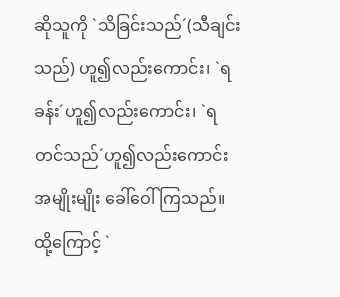ဆိုသူကို `သိခြင်းသည်´(သီချင်းသည်) ဟူ၍လည်းကောင်း၊ `ရခန်း´ဟူ၍လည်းကောင်း၊ `ရတင်သည်´ဟူ၍လည်းကောင်း အမျိုးမျိုး ခေါ်ဝေါ်ကြသည်။ ထို့ကြောင့် `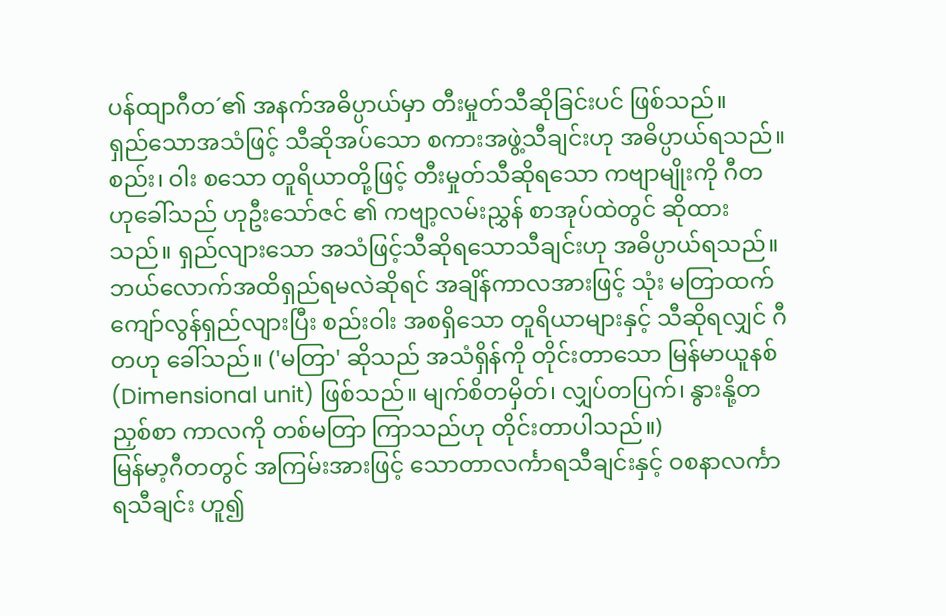ပန်ထျာဂီတ´၏ အနက်အဓိပ္ပာယ်မှာ တီးမှုတ်သီဆိုခြင်းပင် ဖြစ်သည်။
ရှည်သောအသံဖြင့် သီဆိုအပ်သော စကားအဖွဲ့သီချင်းဟု အဓိပ္ပာယ်ရသည်။ စည်း၊ ဝါး စသော တူရိယာတို့ဖြင့် တီးမှုတ်သီဆိုရသော ကဗျာမျိုးကို ဂီတ ဟုခေါ်သည် ဟုဦးသော်ဇင် ၏ ကဗျာ့လမ်းညွှန် စာအုပ်ထဲတွင် ဆိုထားသည်။ ရှည်လျားသော အသံဖြင့်သီဆိုရသောသီချင်းဟု အဓိပ္ပာယ်ရသည်။ ဘယ်လောက်အထိရှည်ရမလဲဆိုရင် အချိန်ကာလအားဖြင့် သုံး မတြာထက် ကျော်လွန်ရှည်လျားပြီး စည်းဝါး အစရှိသော တူရိယာများနှင့် သီဆိုရလျှင် ဂီတဟု ခေါ်သည်။ ('မတြာ' ဆိုသည် အသံရှိန်ကို တိုင်းတာသော မြန်မာယူနစ် (Dimensional unit) ဖြစ်သည်။ မျက်စိတမှိတ်၊ လျှပ်တပြက်၊ နွားနို့တညှစ်စာ ကာလကို တစ်မတြာ ကြာသည်ဟု တိုင်းတာပါသည်။)
မြန်မာ့ဂီတတွင် အကြမ်းအားဖြင့် သောတာလင်္ကာရသီချင်းနှင့် ဝစနာလင်္ကာရသီချင်း ဟူ၍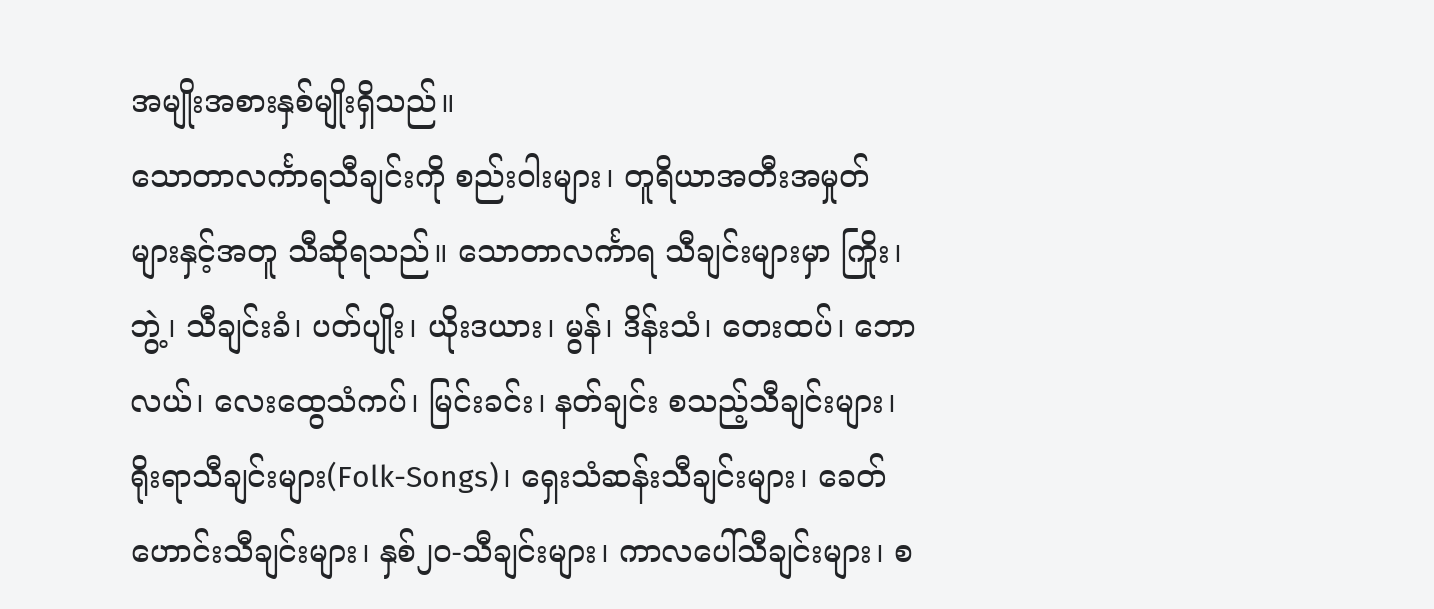အမျိုးအစားနှစ်မျိုးရှိသည်။
သောတာလင်္ကာရသီချင်းကို စည်းဝါးများ၊ တူရိယာအတီးအမှုတ်များနှင့်အတူ သီဆိုရသည်။ သောတာလင်္ကာရ သီချင်းများမှာ ကြိုး၊ ဘွဲ့၊ သီချင်းခံ၊ ပတ်ပျိုး၊ ယိုးဒယား၊ မွန်၊ ဒိန်းသံ၊ တေးထပ်၊ ဘောလယ်၊ လေးထွေသံကပ်၊ မြင်းခင်း၊ နတ်ချင်း စသည့်သီချင်းများ၊ ရိုးရာသီချင်းများ(Folk-Songs)၊ ရှေးသံဆန်းသီချင်းများ၊ ခေတ်ဟောင်းသီချင်းများ၊ နှစ်၂၀-သီချင်းများ၊ ကာလပေါ်သီချင်းများ၊ စ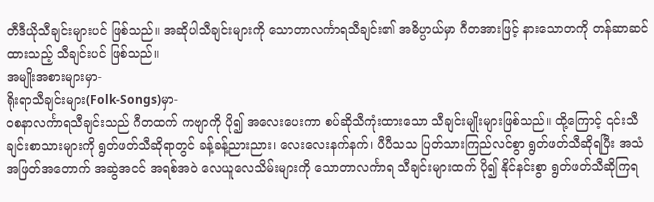တီဒီယိုသီချင်းများပင် ဖြစ်သည်။ အဆိုပါသီချင်းများကို သောတာလင်္ကာရသီချင်း၏ အဓိပ္ပာယ်မှာ ဂီတအားဖြင့် နားသောတကို တန်ဆာဆင်ထားသည့် သီချင်းပင် ဖြစ်သည်။
အမျိုးအစားများမှာ-
ရိုးရာသီချင်းများ(Folk-Songs)မှာ-
ဝစနာလင်္ကာရသီချင်းသည် ဂီတထက် ကဗျာကို ပို၍ အလေးပေးကာ စပ်ဆိုသီကုံးထားသော သီချင်းမျိုးများဖြစ်သည်။ ထို့ကြောင့် ၎င်းသီချင်းစာသားများကို ရွတ်ဖတ်သီဆိုရာတွင် ခန့်ခန့်ညားညား၊ လေးလေးနက်နက်၊ ပီပီသသ ပြတ်သားကြည်လင်စွာ ရွတ်ဖတ်သီဆိုရပြီး အသံအဖြတ်အတောက် အဆွဲအငင် အရစ်အဝဲ လေယူလေသိမ်းများကို သောတာလင်္ကာရ သီချင်းများထက် ပို၍ နိုင်နင်းစွာ ရွတ်ဖတ်သီဆိုကြရ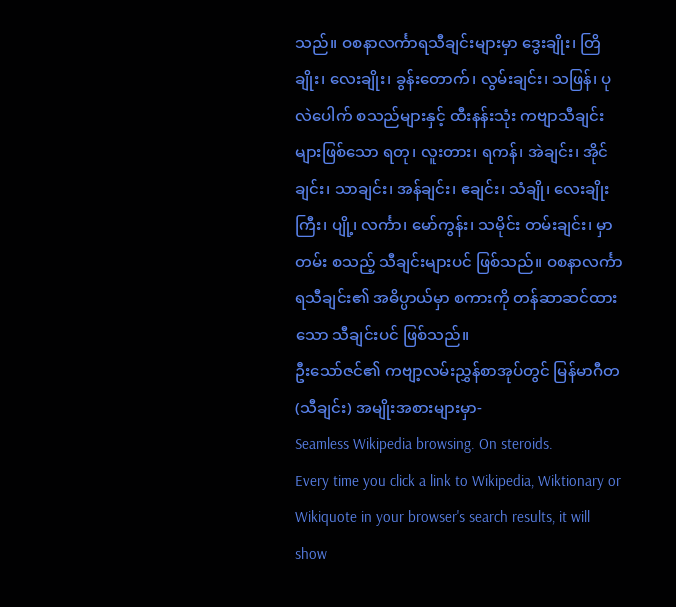သည်။ ဝစနာလင်္ကာရသီချင်းများမှာ ဒွေးချိုး၊ တြိချိုး၊ လေးချိုး၊ ခွန်းတောက်၊ လွမ်းချင်း၊ သဖြန်၊ ပုလဲပေါက် စသည်များနှင့် ထီးနန်းသုံး ကဗျာသီချင်းများဖြစ်သော ရတု၊ လူးတား၊ ရကန်၊ အဲချင်း၊ အိုင်ချင်း၊ သာချင်း၊ အန်ချင်း၊ ဧချင်း၊ သံချို၊ လေးချိုးကြီး၊ ပျို့၊ လင်္ကာ၊ မော်ကွန်း၊ သမိုင်း တမ်းချင်း၊ မှာတမ်း စသည့် သီချင်းများပင် ဖြစ်သည်။ ဝစနာလင်္ကာရသီချင်း၏ အဓိပ္ပာယ်မှာ စကားကို တန်ဆာဆင်ထားသော သီချင်းပင် ဖြစ်သည်။
ဦးသော်ဇင်၏ ကဗျာ့လမ်းညွှန်စာအုပ်တွင် မြန်မာဂီတ (သီချင်း) အမျိုးအစားများမှာ-
Seamless Wikipedia browsing. On steroids.
Every time you click a link to Wikipedia, Wiktionary or Wikiquote in your browser's search results, it will show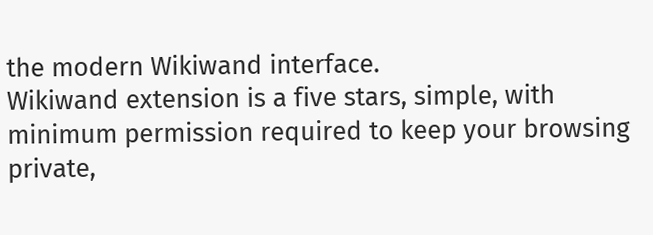the modern Wikiwand interface.
Wikiwand extension is a five stars, simple, with minimum permission required to keep your browsing private,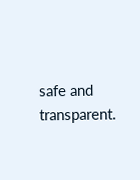safe and transparent.